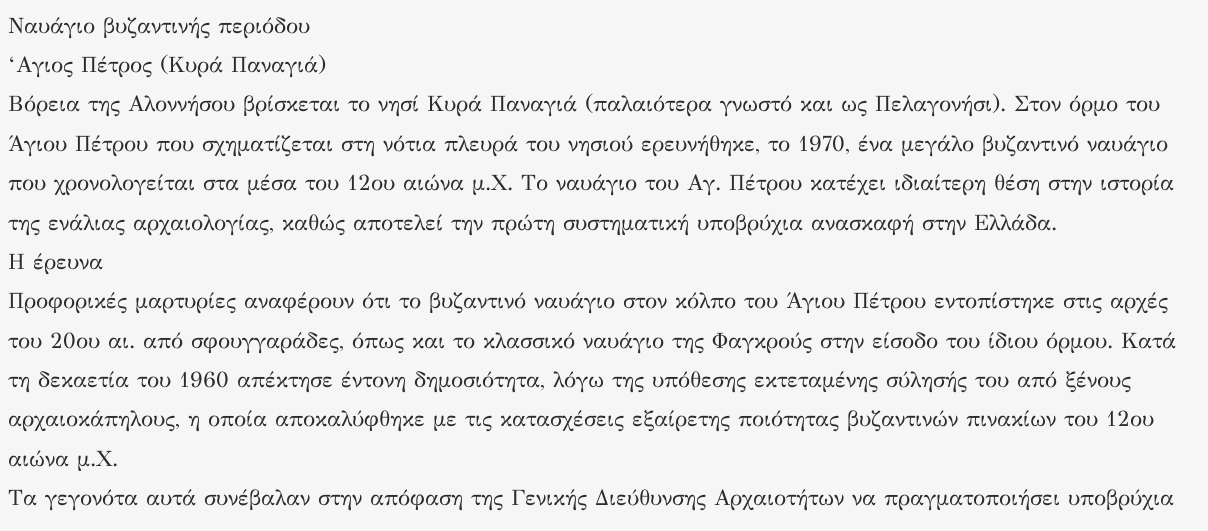Ναυάγιο βυζαντινής περιόδου
‘Αγιος Πέτρος (Κυρά Παναγιά)
Bόρεια της Αλοννήσου βρίσκεται το νησί Κυρά Παναγιά (παλαιότερα γνωστό και ως Πελαγονήσι). Στον όρμο του Άγιου Πέτρου που σχηματίζεται στη νότια πλευρά του νησιού ερευνήθηκε, το 1970, ένα μεγάλο βυζαντινό ναυάγιο που χρονολογείται στα μέσα του 12ου αιώνα μ.Χ. Το ναυάγιο του Αγ. Πέτρου κατέχει ιδιαίτερη θέση στην ιστορία της ενάλιας αρχαιολογίας, καθώς αποτελεί την πρώτη συστηματική υποβρύχια ανασκαφή στην Ελλάδα.
Η έρευνα
Προφορικές μαρτυρίες αναφέρουν ότι το βυζαντινό ναυάγιο στον κόλπο του Άγιου Πέτρου εντοπίστηκε στις αρχές του 20ου αι. από σφουγγαράδες, όπως και το κλασσικό ναυάγιο της Φαγκρούς στην είσοδο του ίδιου όρμου. Κατά τη δεκαετία του 1960 απέκτησε έντονη δημοσιότητα, λόγω της υπόθεσης εκτεταμένης σύλησής του από ξένους αρχαιοκάπηλους, η οποία αποκαλύφθηκε με τις κατασχέσεις εξαίρετης ποιότητας βυζαντινών πινακίων του 12ου αιώνα μ.Χ.
Τα γεγονότα αυτά συνέβαλαν στην απόφαση της Γενικής Διεύθυνσης Αρχαιοτήτων να πραγματοποιήσει υποβρύχια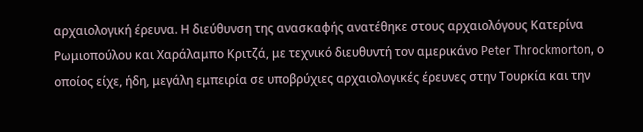αρχαιολογική έρευνα. Η διεύθυνση της ανασκαφής ανατέθηκε στους αρχαιολόγους Κατερίνα Ρωμιοπούλου και Χαράλαμπο Κριτζά, με τεχνικό διευθυντή τον αμερικάνο Peter Throckmorton, ο οποίος είχε, ήδη, μεγάλη εμπειρία σε υποβρύχιες αρχαιολογικές έρευνες στην Τουρκία και την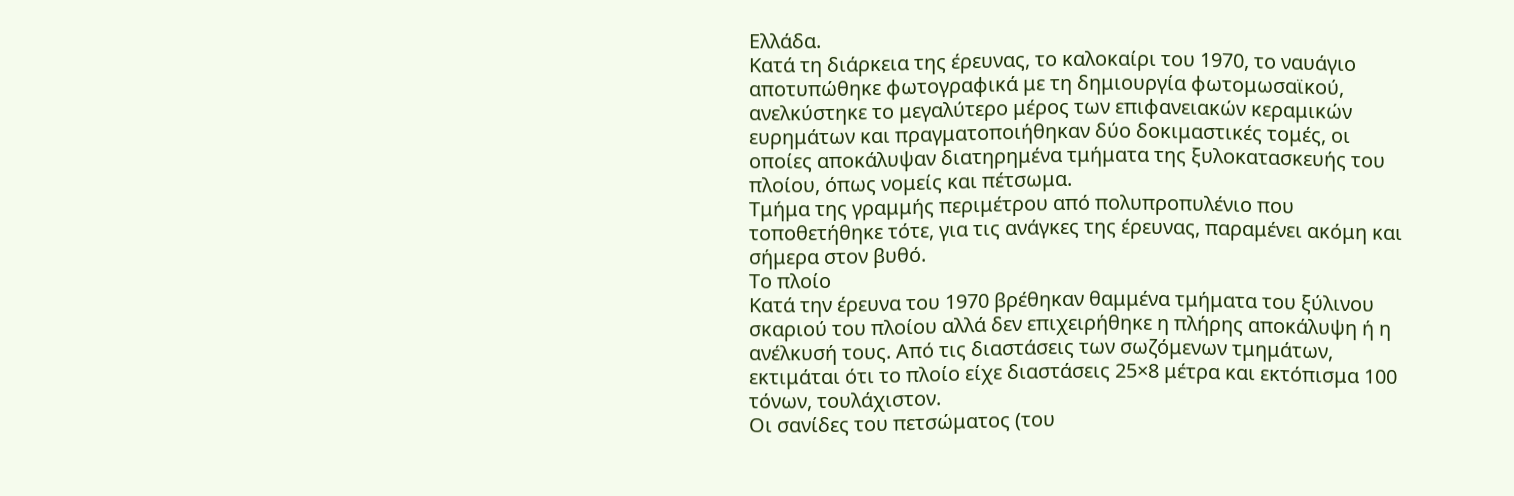Ελλάδα.
Κατά τη διάρκεια της έρευνας, το καλοκαίρι του 1970, το ναυάγιο αποτυπώθηκε φωτογραφικά με τη δημιουργία φωτομωσαϊκού, ανελκύστηκε το μεγαλύτερο μέρος των επιφανειακών κεραμικών ευρημάτων και πραγματοποιήθηκαν δύο δοκιμαστικές τομές, οι οποίες αποκάλυψαν διατηρημένα τμήματα της ξυλοκατασκευής του πλοίου, όπως νομείς και πέτσωμα.
Τμήμα της γραμμής περιμέτρου από πολυπροπυλένιο που τοποθετήθηκε τότε, για τις ανάγκες της έρευνας, παραμένει ακόμη και σήμερα στον βυθό.
Το πλοίο
Κατά την έρευνα του 1970 βρέθηκαν θαμμένα τμήματα του ξύλινου σκαριού του πλοίου αλλά δεν επιχειρήθηκε η πλήρης αποκάλυψη ή η ανέλκυσή τους. Από τις διαστάσεις των σωζόμενων τμημάτων, εκτιμάται ότι το πλοίο είχε διαστάσεις 25×8 μέτρα και εκτόπισμα 100 τόνων, τουλάχιστον.
Οι σανίδες του πετσώματος (του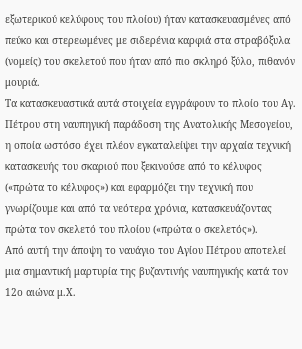εξωτερικού κελύφους του πλοίου) ήταν κατασκευασμένες από πεύκο και στερεωμένες με σιδερένια καρφιά στα στραβόξυλα (νομείς) του σκελετού που ήταν από πιο σκληρό ξύλο, πιθανόν μουριά.
Τα κατασκευαστικά αυτά στοιχεία εγγράφουν το πλοίο του Αγ. Πέτρου στη ναυπηγική παράδοση της Ανατολικής Μεσογείου, η οποία ωστόσο έχει πλέον εγκαταλείψει την αρχαία τεχνική κατασκευής του σκαριού που ξεκινούσε από το κέλυφος («πρώτα το κέλυφος») και εφαρμόζει την τεχνική που γνωρίζουμε και από τα νεότερα χρόνια, κατασκευάζοντας πρώτα τον σκελετό του πλοίου («πρώτα ο σκελετός»).
Από αυτή την άποψη το ναυάγιο του Αγίου Πέτρου αποτελεί μια σημαντική μαρτυρία της βυζαντινής ναυπηγικής κατά τον 12ο αιώνα μ.Χ.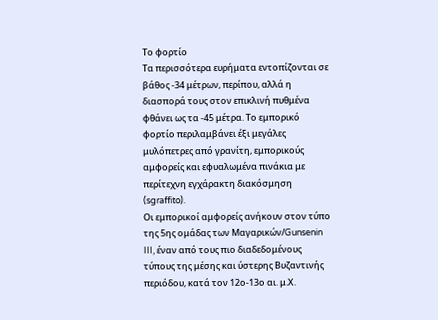Το φορτίο
Τα περισσότερα ευρήματα εντοπίζονται σε βάθος -34 μέτρων, περίπου, αλλά η διασπορά τους στον επικλινή πυθμένα φθάνει ως τα -45 μέτρα. Το εμπορικό φορτίο περιλαμβάνει έξι μεγάλες μυλόπετρες από γρανίτη, εμπορικούς αμφορείς και εφυαλωμένα πινάκια με περίτεχνη εγχάρακτη διακόσμηση (sgraffito).
Οι εμπορικοί αμφορείς ανήκουν στον τύπο της 5ης ομάδας των Μαγαρικών/Gunsenin III, έναν από τους πιο διαδεδομένους τύπους της μέσης και ύστερης Βυζαντινής περιόδου, κατά τον 12ο-13ο αι. μ.Χ.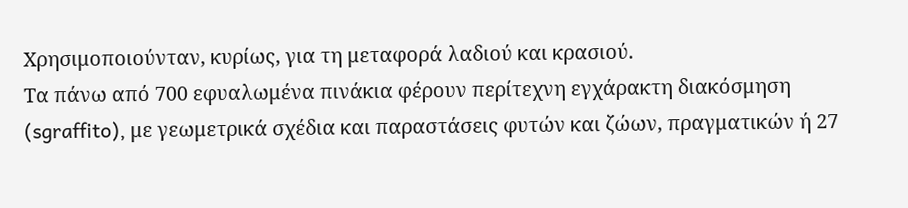Χρησιμοποιούνταν, κυρίως, για τη μεταφορά λαδιού και κρασιού.
Τα πάνω από 700 εφυαλωμένα πινάκια φέρουν περίτεχνη εγχάρακτη διακόσμηση (sgraffito), με γεωμετρικά σχέδια και παραστάσεις φυτών και ζώων, πραγματικών ή 27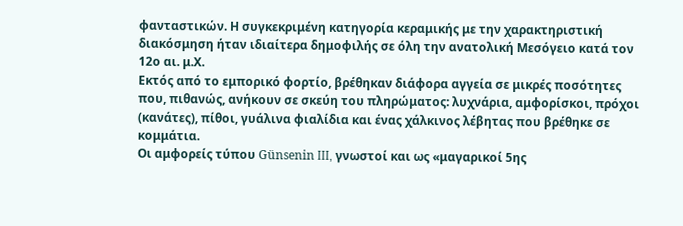φανταστικών. Η συγκεκριμένη κατηγορία κεραμικής με την χαρακτηριστική διακόσμηση ήταν ιδιαίτερα δημοφιλής σε όλη την ανατολική Μεσόγειο κατά τον 12ο αι. μ.Χ.
Εκτός από το εμπορικό φορτίο, βρέθηκαν διάφορα αγγεία σε μικρές ποσότητες που, πιθανώς, ανήκουν σε σκεύη του πληρώματος: λυχνάρια, αμφορίσκοι, πρόχοι (κανάτες), πίθοι, γυάλινα φιαλίδια και ένας χάλκινος λέβητας που βρέθηκε σε κομμάτια.
Οι αμφορείς τύπου Günsenin III, γνωστοί και ως «μαγαρικοί 5ης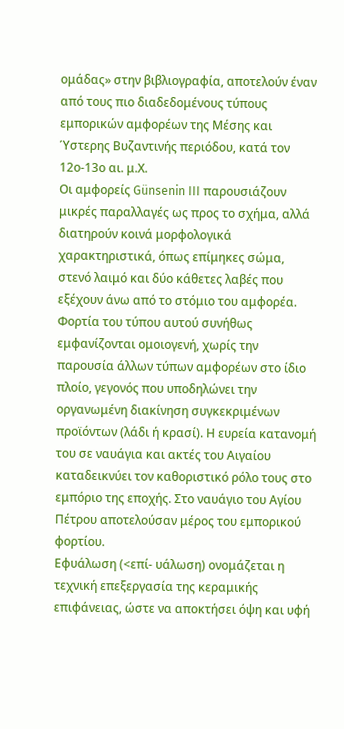ομάδας» στην βιβλιογραφία, αποτελούν έναν από τους πιο διαδεδομένους τύπους εμπορικών αμφορέων της Μέσης και Ύστερης Βυζαντινής περιόδου, κατά τον 12ο-13ο αι. μ.Χ.
Οι αμφορείς Günsenin III παρουσιάζουν μικρές παραλλαγές ως προς το σχήμα, αλλά διατηρούν κοινά μορφολογικά χαρακτηριστικά, όπως επίμηκες σώμα, στενό λαιμό και δύο κάθετες λαβές που εξέχουν άνω από το στόμιο του αμφορέα. Φορτία του τύπου αυτού συνήθως εμφανίζονται ομοιογενή, χωρίς την παρουσία άλλων τύπων αμφορέων στο ίδιο πλοίο, γεγονός που υποδηλώνει την οργανωμένη διακίνηση συγκεκριμένων προϊόντων (λάδι ή κρασί). Η ευρεία κατανομή του σε ναυάγια και ακτές του Αιγαίου καταδεικνύει τον καθοριστικό ρόλο τους στο εμπόριο της εποχής. Στο ναυάγιο του Αγίου Πέτρου αποτελούσαν μέρος του εμπορικού φορτίου.
Εφυάλωση (<επί- υάλωση) ονομάζεται η τεχνική επεξεργασία της κεραμικής επιφάνειας, ώστε να αποκτήσει όψη και υφή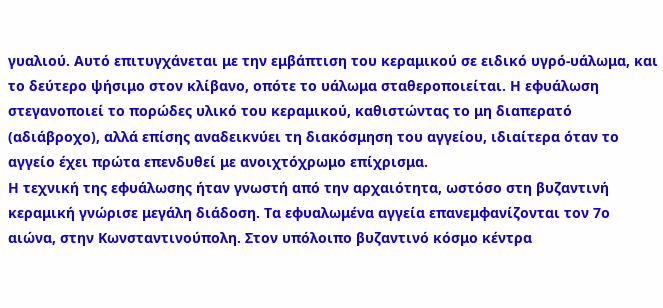γυαλιού. Αυτό επιτυγχάνεται με την εμβάπτιση του κεραμικού σε ειδικό υγρό-υάλωμα, και το δεύτερο ψήσιμο στον κλίβανο, οπότε το υάλωμα σταθεροποιείται. Η εφυάλωση στεγανοποιεί το πορώδες υλικό του κεραμικού, καθιστώντας το μη διαπερατό (αδιάβροχο), αλλά επίσης αναδεικνύει τη διακόσμηση του αγγείου, ιδιαίτερα όταν το αγγείο έχει πρώτα επενδυθεί με ανοιχτόχρωμο επίχρισμα.
Η τεχνική της εφυάλωσης ήταν γνωστή από την αρχαιότητα, ωστόσο στη βυζαντινή κεραμική γνώρισε μεγάλη διάδοση. Τα εφυαλωμένα αγγεία επανεμφανίζονται τον 7ο αιώνα, στην Κωνσταντινούπολη. Στον υπόλοιπο βυζαντινό κόσμο κέντρα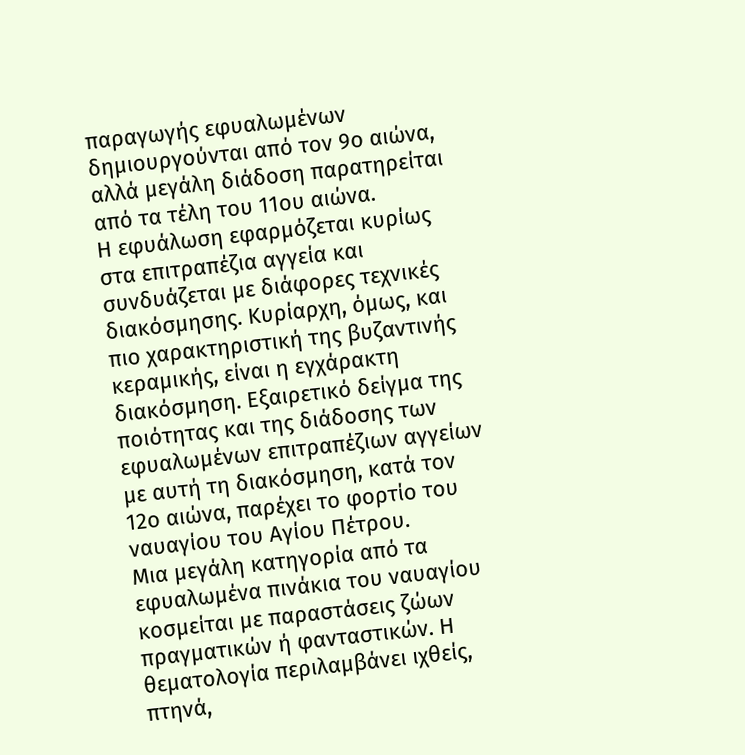παραγωγής εφυαλωμένων δημιουργούνται από τον 9ο αιώνα, αλλά μεγάλη διάδοση παρατηρείται από τα τέλη του 11ου αιώνα.
Η εφυάλωση εφαρμόζεται κυρίως στα επιτραπέζια αγγεία και συνδυάζεται με διάφορες τεχνικές διακόσμησης. Κυρίαρχη, όμως, και πιο χαρακτηριστική της βυζαντινής κεραμικής, είναι η εγχάρακτη διακόσμηση. Εξαιρετικό δείγμα της ποιότητας και της διάδοσης των εφυαλωμένων επιτραπέζιων αγγείων με αυτή τη διακόσμηση, κατά τον 12ο αιώνα, παρέχει το φορτίο του ναυαγίου του Αγίου Πέτρου.
Μια μεγάλη κατηγορία από τα εφυαλωμένα πινάκια του ναυαγίου κοσμείται με παραστάσεις ζώων πραγματικών ή φανταστικών. Η θεματολογία περιλαμβάνει ιχθείς, πτηνά,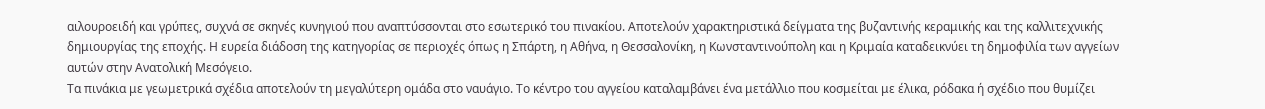αιλουροειδή και γρύπες, συχνά σε σκηνές κυνηγιού που αναπτύσσονται στο εσωτερικό του πινακίου. Αποτελούν χαρακτηριστικά δείγματα της βυζαντινής κεραμικής και της καλλιτεχνικής δημιουργίας της εποχής. Η ευρεία διάδοση της κατηγορίας σε περιοχές όπως η Σπάρτη, η Αθήνα, η Θεσσαλονίκη, η Κωνσταντινούπολη και η Κριμαία καταδεικνύει τη δημοφιλία των αγγείων αυτών στην Ανατολική Μεσόγειο.
Τα πινάκια με γεωμετρικά σχέδια αποτελούν τη μεγαλύτερη ομάδα στο ναυάγιο. Το κέντρο του αγγείου καταλαμβάνει ένα μετάλλιο που κοσμείται με έλικα, ρόδακα ή σχέδιο που θυμίζει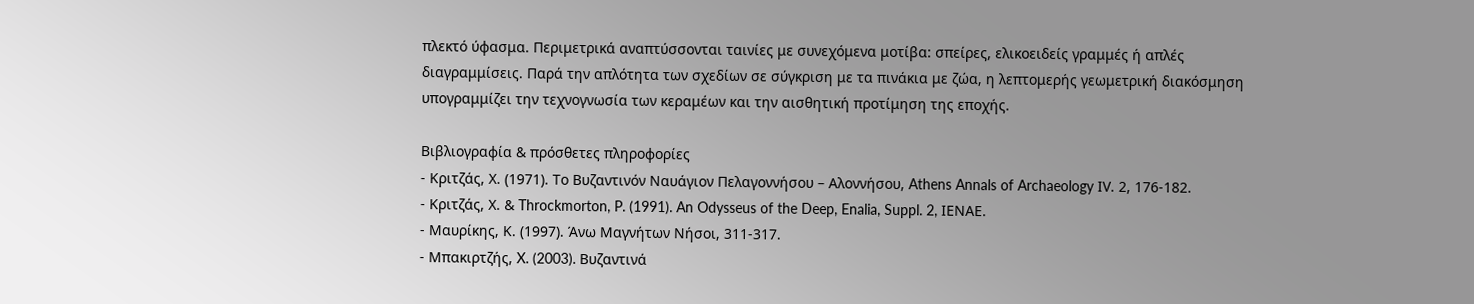πλεκτό ύφασμα. Περιμετρικά αναπτύσσονται ταινίες με συνεχόμενα μοτίβα: σπείρες, ελικοειδείς γραμμές ή απλές διαγραμμίσεις. Παρά την απλότητα των σχεδίων σε σύγκριση με τα πινάκια με ζώα, η λεπτομερής γεωμετρική διακόσμηση υπογραμμίζει την τεχνογνωσία των κεραμέων και την αισθητική προτίμηση της εποχής.

Βιβλιογραφία & πρόσθετες πληροφορίες
- Κριτζάς, Χ. (1971). Το Βυζαντινόν Ναυάγιον Πελαγοννήσου – Αλοννήσου, Athens Annals of Archaeology ΙV. 2, 176-182.
- Κριτζάς, Χ. & Throckmorton, P. (1991). An Odysseus of the Deep, Enalia, Suppl. 2, ΙΕΝΑΕ.
- Μαυρίκης, Κ. (1997). Άνω Μαγνήτων Νήσοι, 311-317.
- Μπακιρτζής, X. (2003). Βυζαντινά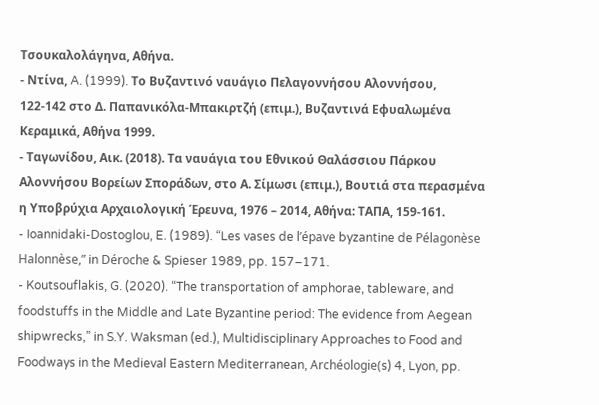Τσουκαλολάγηνα, Αθήνα.
- Ντίνα, A. (1999). Το Βυζαντινό ναυάγιο Πελαγοννήσου Αλοννήσου, 122-142 στο Δ. Παπανικόλα-Μπακιρτζή (επιμ.), Βυζαντινά Εφυαλωμένα Κεραμικά, Αθήνα 1999.
- Ταγωνίδου, Αικ. (2018). Τα ναυάγια του Εθνικού Θαλάσσιου Πάρκου Αλοννήσου Βορείων Σποράδων, στο Α. Σίμωσι (επιμ.), Βουτιά στα περασμένα η Υποβρύχια Αρχαιολογική Έρευνα, 1976 – 2014, Αθήνα: ΤΑΠΑ, 159-161.
- Ioannidaki-Dostoglou, E. (1989). “Les vases de l’épave byzantine de Pélagonèse Halonnèse,” in Déroche & Spieser 1989, pp. 157–171.
- Koutsouflakis, G. (2020). “The transportation of amphorae, tableware, and foodstuffs in the Middle and Late Byzantine period: The evidence from Aegean shipwrecks,” in S.Y. Waksman (ed.), Multidisciplinary Approaches to Food and Foodways in the Medieval Eastern Mediterranean, Archéologie(s) 4, Lyon, pp.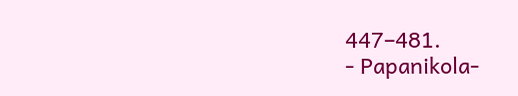447–481.
- Papanikola-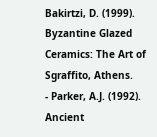Bakirtzi, D. (1999). Byzantine Glazed Ceramics: The Art of Sgraffito, Athens.
- Parker, A.J. (1992). Ancient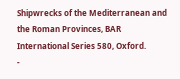Shipwrecks of the Mediterranean and the Roman Provinces, BAR International Series 580, Oxford.
-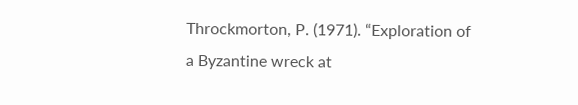Throckmorton, P. (1971). “Exploration of a Byzantine wreck at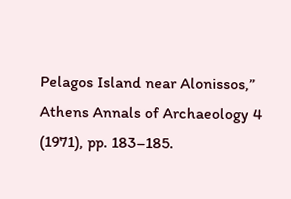Pelagos Island near Alonissos,” Athens Annals of Archaeology 4 (1971), pp. 183–185.